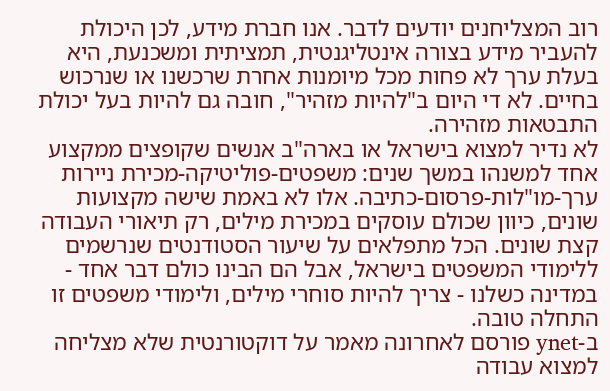רוב המצליחנים יודעים לדבר. אנו חברת מידע, לכן היכולת להעביר מידע בצורה אינטליגנטית, תמציתית ומשכנעת, היא בעלת ערך לא פחות מכל מיומנות אחרת שרכשנו או שנרכוש בחיים. לא די היום ב"להיות מזהיר", חובה גם להיות בעל יכולת התבטאות מזהירה.
לא נדיר למצוא בישראל או בארה"ב אנשים שקופצים ממקצוע אחד למשנהו במשך שנים: משפטים-פוליטיקה-מכירת ניירות ערך-מו"לות-פרסום-כתיבה. אלו לא באמת שישה מקצועות שונים, כיוון שכולם עוסקים במכירת מילים, רק תיאורי העבודה קצת שונים. הכל מתפלאים על שיעור הסטודנטים שנרשמים ללימודי המשפטים בישראל, אבל הם הבינו כולם דבר אחד - במדינה כשלנו - צריך להיות סוחרי מילים, ולימודי משפטים זו התחלה טובה.
ב-ynet פורסם לאחרונה מאמר על דוקטורנטית שלא מצליחה למצוא עבודה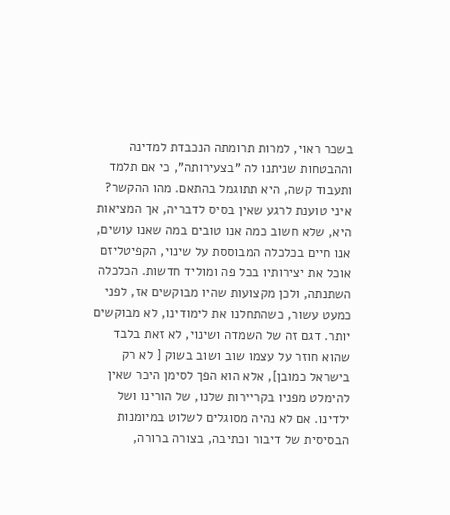בשכר ראוי, למרות תרומתה הנכבדת למדינה וההבטחות שניתנו לה "בצעירותה", כי אם תלמד ותעבוד קשה, היא תתוגמל בהתאם. מהו ההקשר?
איני טוענת לרגע שאין בסיס לדבריה, אך המציאות היא, שלא חשוב כמה אנו טובים במה שאנו עושים, אנו חיים בכלכלה המבוססת על שינוי, הקפיטליזם אוכל את יצירותיו בכל פה ומוליד חדשות. הכלכלה השתנתה, ולכן מקצועות שהיו מבוקשים אז, לפני כמעט עשור, כשהתחלנו את לימודינו, לא מבוקשים יותר. דגם זה של השמדה ושינוי, לא זאת בלבד שהוא חוזר על עצמו שוב ושוב בשוק [ לא רק בישראל כמובן], אלא הוא הפך לסימן היכר שאין להימלט מפניו בקריירות שלנו, של הורינו ושל ילדינו. אם לא נהיה מסוגלים לשלוט במיומנות הבסיסית של דיבור וכתיבה, בצורה ברורה,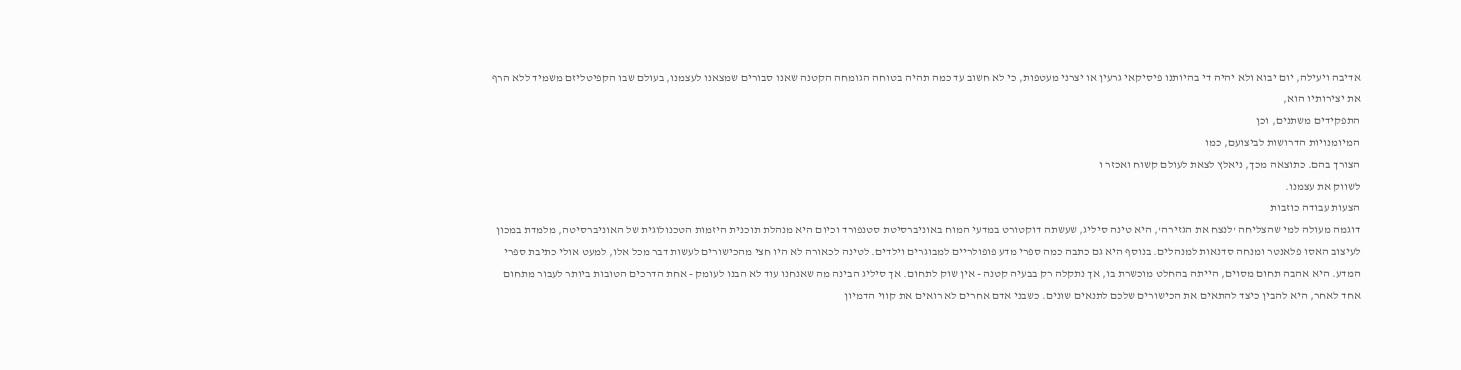אדיבה ויעילה, יום יבוא ולא יהיה די בהיותנו פיסיקאי גרעין או יצרני מעטפות, כי לא חשוב עד כמה תהיה בטוחה הגומחה הקטנה שאנו סבורים שמצאנו לעצמנו, בעולם שבו הקפיטליזם משמיד ללא הרף את יצירותיו הוא,
התפקידים משתנים, וכן
המיומנויות הדרושות לביצועם, כמו
הצורך בהם. כתוצאה מכך, ניאלץ לצאת לעולם קשוח ואכזר ו
לשווק את עצמנו.
הצעות עבודה כוזבות
דוגמה מעולה למי שהצליחה 'לנצח את הגזירה', היא טינה סיליג, שעשתה דוקטורט במדעי המוח באוניברסיטת סטנפורד וכיום היא מנהלת תוכנית היזמות הטכנולוגית של האוניברסיטה, מלמדת במכון לעיצוב האסו פלאנטר ומנחה סדנאות למנהלים. בנוסף היא גם כתבה כמה ספרי מדע פופולריים למבוגרים וילדים. לטינה לכאורה לא היו חצי מהכישורים לעשות דבר מכל אלו, למעט אולי כתיבת ספרי המדע. היא אהבה תחום מסוים, הייתה בהחלט מוכשרת בו, אך נתקלה רק בבעיה קטנה - אין שוק לתחום. אך סיליג הבינה מה שאנחנו עוד לא הבנו לעומק - אחת הדרכים הטובות ביותר לעבור מתחום אחד לאחר, היא להבין כיצד להתאים את הכישורים שלכם לתנאים שונים. כשבני אדם אחרים לא רואים את קווי הדמיון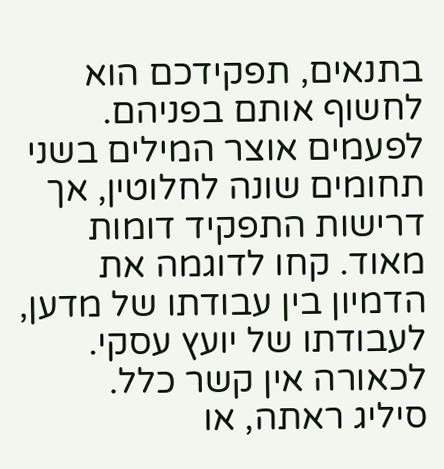בתנאים, תפקידכם הוא לחשוף אותם בפניהם. לפעמים אוצר המילים בשני תחומים שונה לחלוטין, אך דרישות התפקיד דומות מאוד. קחו לדוגמה את הדמיון בין עבודתו של מדען, לעבודתו של יועץ עסקי. לכאורה אין קשר כלל.
סיליג ראתה, או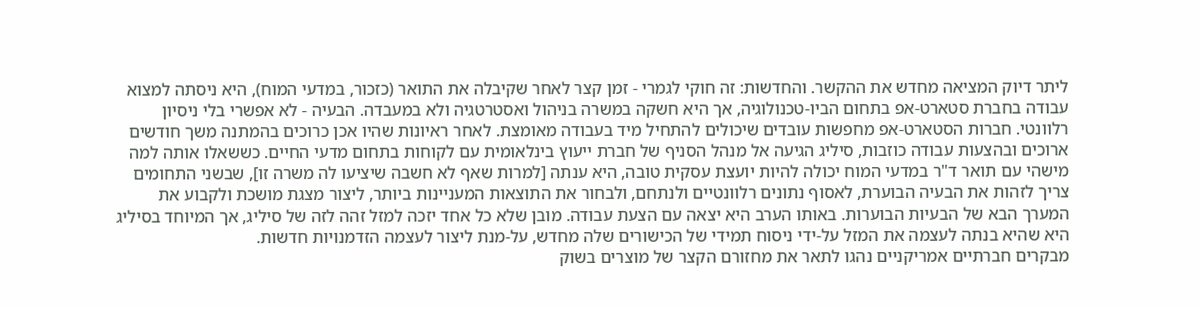ליתר דיוק המציאה מחדש את ההקשר. והחדשות: זה חוקי לגמרי - זמן קצר לאחר שקיבלה את התואר (כזכור, במדעי המוח), היא ניסתה למצוא עבודה בחברת סטארט-אפ בתחום הביו-טכנולוגיה, אך היא חשקה במשרה בניהול ואסטרטגיה ולא במעבדה. הבעיה - לא אפשרי בלי ניסיון רלוונטי. חברות הסטארט-אפ מחפשות עובדים שיכולים להתחיל מיד בעבודה מאומצת. לאחר ראיונות שהיו אכן כרוכים בהמתנה משך חודשים ארוכים ובהצעות עבודה כוזבות, סיליג הגיעה אל מנהל הסניף של חברת ייעוץ בינלאומית עם לקוחות בתחום מדעי החיים. כששאלו אותה למה מישהי עם תואר ד"ר במדעי המוח יכולה להיות יועצת עסקית טובה, היא ענתה [למרות שאף לא חשבה שיציעו לה משרה זו], שבשני התחומים צריך לזהות את הבעיה הבוערת, לאסוף נתונים רלוונטיים ולנתחם, ולבחור את התוצאות המעניינות ביותר, ליצור מצגת מושכת ולקבוע את המערך הבא של הבעיות הבוערות. באותו הערב היא יצאה עם הצעת עבודה. מובן שלא כל אחד יזכה למזל זהה לזה של סיליג, אך המיוחד בסיליג היא שהיא בנתה לעצמה את המזל על-ידי ניסוח תמידי של הכישורים שלה מחדש, על-מנת ליצור לעצמה הזדמנויות חדשות.
מבקרים חברתיים אמריקניים נהגו לתאר את מחזורם הקצר של מוצרים בשוק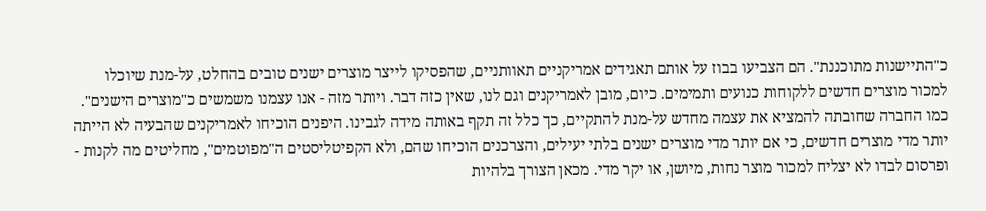כ"התיישנות מתוכננת". הם הצביעו בבוז על אותם תאגידים אמריקניים תאוותניים, שהפסיקו לייצר מוצרים ישנים טובים בהחלט, על-מנת שיוכלו למכור מוצרים חדשים ללקוחות כנועים ותמימים. כיום, מובן לאמריקנים וגם לנו, שאין כזה דבר. ויותר מזה - אנו עצמנו משמשים כ"מוצרים הישנים". כמו החברה שחובתה להמציא את עצמה מחדש על-מנת להתקיים, כך כלל זה תקף באותה מידה לגבינו. היפנים הוכיחו לאמריקנים שהבעיה לא הייתה יותר מדי מוצרים חדשים, כי אם יותר מדי מוצרים ישנים בלתי יעילים, והצרכנים הוכיחו שהם, ולא הקפיטליסטים ה"מפוטמים", מחליטים מה לקנות - ופרסום לבדו לא יצליח למכור מוצר נחות, מיושן, או יקר מדי. מכאן הצורך בלהיות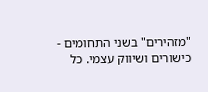"מזהירים" בשני התחומים - כישורים ושיווק עצמי. כל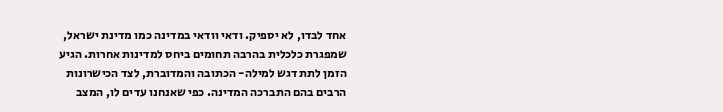אחד לבדו, לא יספיק. ודאי וודאי במדינה כמו מדינת ישראל, שמפגרת כלכלית בהרבה תחומים ביחס למדינות אחרות. הגיע הזמן לתת דגש למילה- הכתובה והמדוברת, לצד הכישרונות הרבים בהם התברכה המדינה. כפי שאנחנו עדים לו, המצב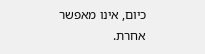כיום, אינו מאפשר אחרת.